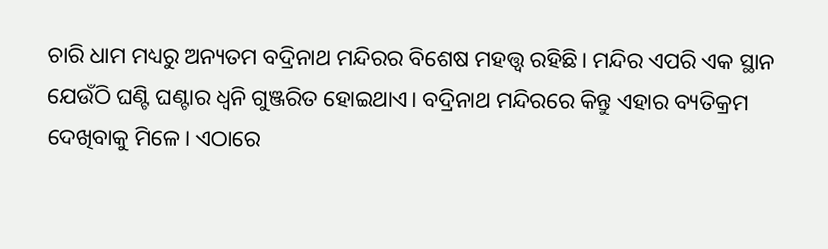ଚାରି ଧାମ ମଧ୍ୟରୁ ଅନ୍ୟତମ ବଦ୍ରିନାଥ ମନ୍ଦିରର ବିଶେଷ ମହତ୍ତ୍ୱ ରହିଛି। ମନ୍ଦିର ଏପରି ଏକ ସ୍ଥାନ ଯେଉଁଠି ଘଣ୍ଟି ଘଣ୍ଟାର ଧ୍ବନି ଗୁଞ୍ଜରିତ ହୋଇଥାଏ। ବଦ୍ରିନାଥ ମନ୍ଦିରରେ କିନ୍ତୁ ଏହାର ବ୍ୟତିକ୍ରମ ଦେଖିବାକୁ ମିଳେ। ଏଠାରେ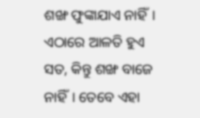ଶଙ୍ଖ ଫୁଙ୍କାଯାଏ ନାହିଁ। ଏଠାରେ ଆଳତି ହୁଏ ସତ, କିନ୍ତୁ ଶଙ୍ଖ ବାଜେ ନାହିଁ। ତେବେ ଏହା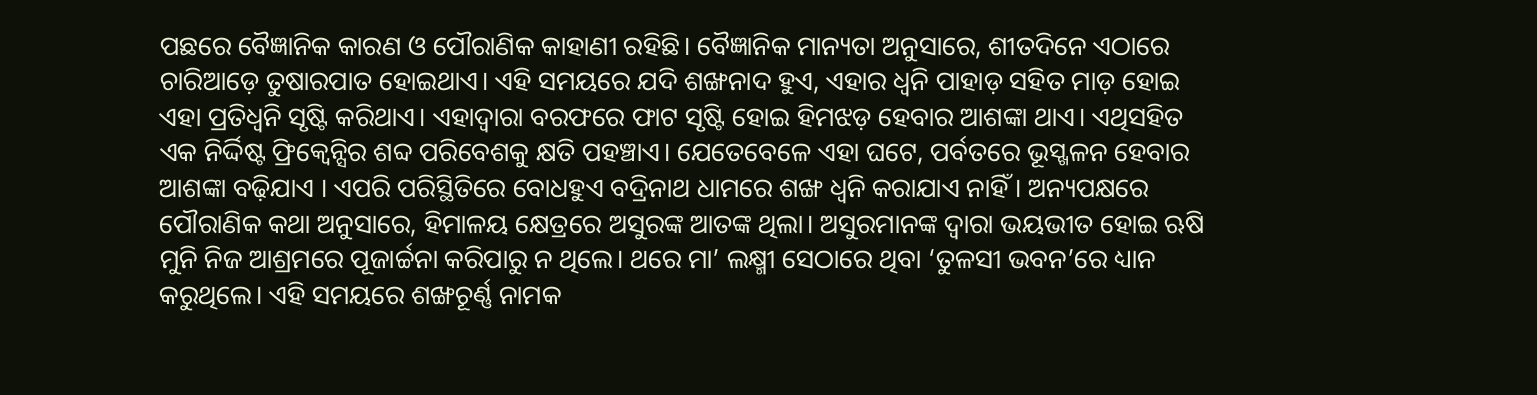ପଛରେ ବୈଜ୍ଞାନିକ କାରଣ ଓ ପୌରାଣିକ କାହାଣୀ ରହିଛି। ବୈଜ୍ଞାନିକ ମାନ୍ୟତା ଅନୁସାରେ, ଶୀତଦିନେ ଏଠାରେ ଚାରିଆଡ଼େ ତୁଷାରପାତ ହୋଇଥାଏ। ଏହି ସମୟରେ ଯଦି ଶଙ୍ଖନାଦ ହୁଏ, ଏହାର ଧ୍ବନି ପାହାଡ଼ ସହିତ ମାଡ଼ ହୋଇ ଏହା ପ୍ରତିଧ୍ବନି ସୃଷ୍ଟି କରିଥାଏ। ଏହାଦ୍ବାରା ବରଫରେ ଫାଟ ସୃଷ୍ଟି ହୋଇ ହିମଝଡ଼ ହେବାର ଆଶଙ୍କା ଥାଏ। ଏଥିସହିତ ଏକ ନିର୍ଦ୍ଦିଷ୍ଟ ଫ୍ରିକ୍ୱେନ୍ସିର ଶବ୍ଦ ପରିବେଶକୁ କ୍ଷତି ପହଞ୍ଚାଏ। ଯେତେବେଳେ ଏହା ଘଟେ, ପର୍ବତରେ ଭୂସ୍ଖଳନ ହେବାର ଆଶଙ୍କା ବଢ଼ିଯାଏ । ଏପରି ପରିସ୍ଥିତିରେ ବୋଧହୁଏ ବଦ୍ରିନାଥ ଧାମରେ ଶଙ୍ଖ ଧ୍ବନି କରାଯାଏ ନାହିଁ । ଅନ୍ୟପକ୍ଷରେ ପୌରାଣିକ କଥା ଅନୁସାରେ, ହିମାଳୟ କ୍ଷେତ୍ରରେ ଅସୁରଙ୍କ ଆତଙ୍କ ଥିଲା। ଅସୁରମାନଙ୍କ ଦ୍ବାରା ଭୟଭୀତ ହୋଇ ଋଷି ମୁନି ନିଜ ଆଶ୍ରମରେ ପୂଜାର୍ଚ୍ଚନା କରିପାରୁ ନ ଥିଲେ। ଥରେ ମା’ ଲକ୍ଷ୍ମୀ ସେଠାରେ ଥିବା ‘ତୁଳସୀ ଭବନ’ରେ ଧ୍ୟାନ କରୁଥିଲେ। ଏହି ସମୟରେ ଶଙ୍ଖଚୂର୍ଣ୍ଣ ନାମକ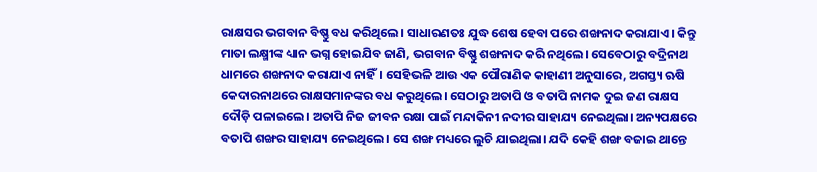ରାକ୍ଷସର ଭଗବାନ ବିଷ୍ଣୁ ବଧ କରିଥିଲେ। ସାଧାରଣତଃ ଯୁଦ୍ଧ ଶେଷ ହେବା ପରେ ଶଙ୍ଖନାଦ କରାଯାଏ। କିନ୍ତୁ ମାତା ଲକ୍ଷ୍ମୀଙ୍କ ଧ୍ୟାନ ଭଗ୍ନ ହୋଇଯିବ ଜାଣି, ଭଗବାନ ବିଷ୍ଣୁ ଶଙ୍ଖନାଦ କରି ନଥିଲେ। ସେବେଠାରୁ ବଦ୍ରିନାଥ ଧାମରେ ଶଙ୍ଖନାଦ କରାଯାଏ ନାହିଁ। ସେହିଭଳି ଆଉ ଏକ ପୌରାଣିକ କାହାଣୀ ଅନୁସାରେ, ଅଗସ୍ତ୍ୟ ଋଷି କେଦାରନାଥରେ ରାକ୍ଷସମାନଙ୍କର ବଧ କରୁଥିଲେ। ସେଠାରୁ ଅତାପି ଓ ବତାପି ନାମକ ଦୁଇ ଜଣ ରାକ୍ଷସ ଦୌଡ଼ି ପଳାଇଲେ। ଅତାପି ନିଜ ଜୀବନ ରକ୍ଷା ପାଇଁ ମନ୍ଦାକିନୀ ନଦୀର ସାହାଯ୍ୟ ନେଇଥିଲା। ଅନ୍ୟପକ୍ଷରେ ବତାପି ଶଙ୍ଖର ସାହାଯ୍ୟ ନେଇଥିଲେ। ସେ ଶଙ୍ଖ ମଧ୍ୟରେ ଲୁଚି ଯାଇଥିଲା। ଯଦି କେହି ଶଙ୍ଖ ବଜାଇ ଥାନ୍ତେ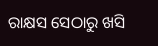ରାକ୍ଷସ ସେଠାରୁ ଖସି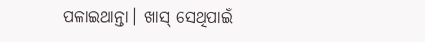ପଳାଇଥାନ୍ତା। ଖାସ୍ ସେଥିପାଇଁ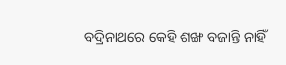ବଦ୍ରିନାଥରେ କେହି ଶଙ୍ଖ ବଜାନ୍ତି ନାହିଁ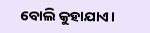ବୋଲି କୁହାଯାଏ।